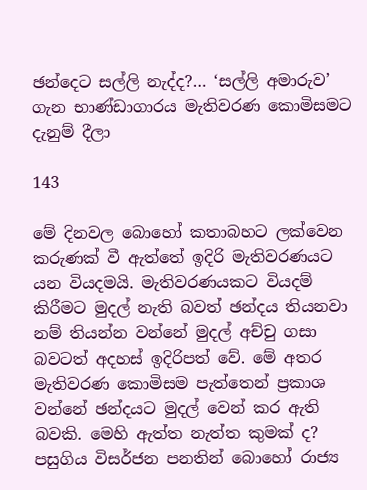ඡන්දෙට සල්ලි නැද්ද?… ‘සල්ලි අමාරුව’ ගැන භාණ්ඩාගාරය මැතිවරණ කොමිසමට දැනුම් දීලා

143

මේ දිනවල බොහෝ කතාබහට ලක්වෙන කරුණක් වී ඇත්තේ ඉදිරි මැතිවරණයට යන වියදමයි. මැතිවරණයකට වියදම් කිරීමට මුදල් නැති බවත් ඡන්දය තියනවා නම් තියන්න වන්නේ මුදල් අච්චු ගසා බවටත් අදහස් ඉදිරිපත් වේ. මේ අතර මැතිවරණ කොමිසම පැත්තෙන් ප්‍රකාශ වන්නේ ඡන්දයට මුදල් වෙන් කර ඇති බවකි. මෙහි ඇත්ත නැත්ත කුමක් ද? පසුගිය විසර්ජන පනතින් බොහෝ රාජ්‍ය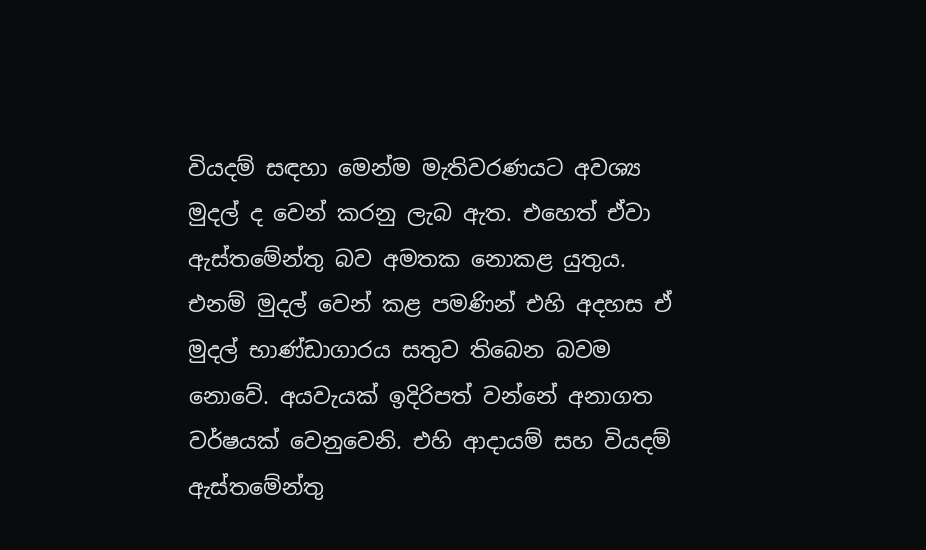වියදම් සඳහා මෙන්ම මැතිවරණයට අවශ්‍ය මුදල් ද වෙන් කරනු ලැබ ඇත. එහෙත් ඒවා ඇස්තමේන්තු බව අමතක නොකළ යුතුය. එනම් මුදල් වෙන් කළ පමණින් එහි අදහස ඒ මුදල් භාණ්ඩාගාරය සතුව තිබෙන බවම නොවේ. අයවැයක් ඉදිරිපත් වන්නේ අනාගත වර්ෂයක් වෙනුවෙනි. එහි ආදායම් සහ වියදම් ඇස්තමේන්තු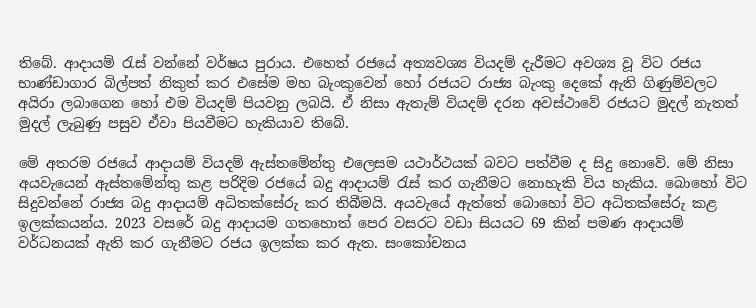තිබේ. ආදායම් රැස් වන්නේ වර්ෂය පුරාය. එහෙත් රජයේ අත්‍යවශ්‍ය වියදම් දැරීමට අවශ්‍ය වූ විට රජය භාණ්ඩාගාර බිල්පත් නිකුත් කර එසේම මහ බැංකුවෙන් හෝ රජයට රාජ්‍ය බැංකු දෙකේ ඇති ගිණුම්වලට අයිරා ලබාගෙන හෝ එම වියදම් පියවනු ලබයි. ඒ නිසා ඇතැම් වියදම් දරන අවස්ථාවේ රජයට මුදල් නැතත් මුදල් ලැබුණු පසුව ඒවා පියවීමට හැකියාව තිබේ.

මේ අතරම රජයේ ආදායම් වියදම් ඇස්තමේන්තු එලෙසම යථාර්ථයක් බවට පත්වීම ද සිදු නොවේ. මේ නිසා අයවැයෙන් ඇස්තමේන්තු කළ පරිදිම රජයේ බදු ආදායම් රැස් කර ගැනීමට නොහැකි විය හැකිය. බොහෝ විට සිදුවන්නේ රාජ්‍ය බදු ආදායම් අධිතක්සේරු කර තිබීමයි. අයවැයේ ඇත්තේ බොහෝ විට අධිතක්සේරු කළ ඉලක්කයන්ය. 2023 වසරේ බදු ආදායම ගතහොත් පෙර වසරට වඩා සියයට 69 කින් පමණ ආදායම් වර්ධනයක් ඇති කර ගැනීමට රජය ඉලක්ක කර ඇත. සංකෝචනය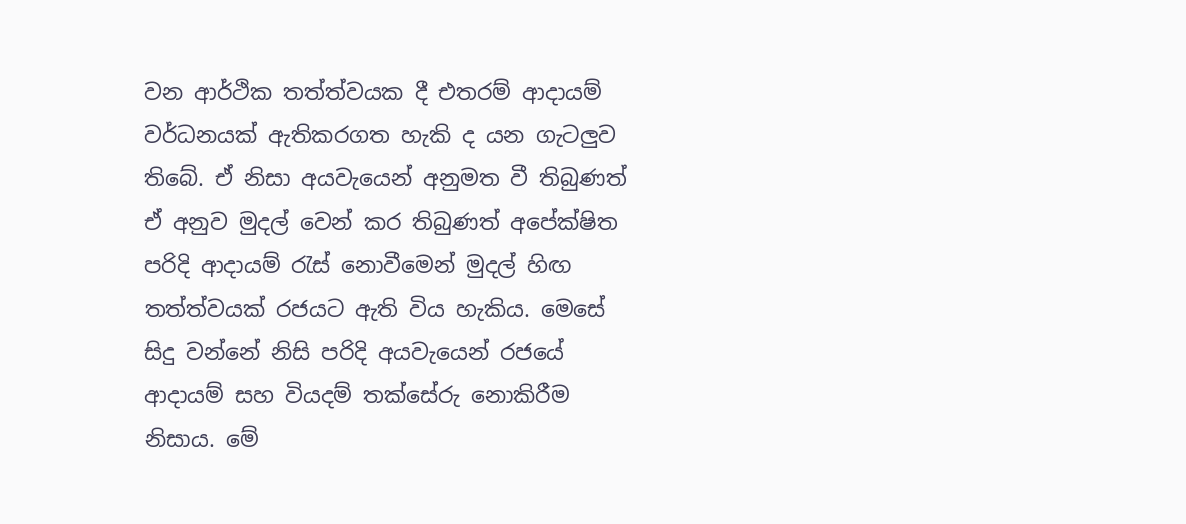වන ආර්ථික තත්ත්වයක දී එතරම් ආදායම් වර්ධනයක් ඇතිකරගත හැකි ද යන ගැටලුව තිබේ. ඒ නිසා අයවැයෙන් අනුමත වී තිබුණත් ඒ අනුව මුදල් වෙන් කර තිබුණත් අපේක්ෂිත පරිදි ආදායම් රැස් නොවීමෙන් මුදල් හිඟ තත්ත්වයක් රජයට ඇති විය හැකිය. මෙසේ සිදු වන්නේ නිසි පරිදි අයවැයෙන් රජයේ ආදායම් සහ වියදම් තක්සේරු නොකිරීම නිසාය. මේ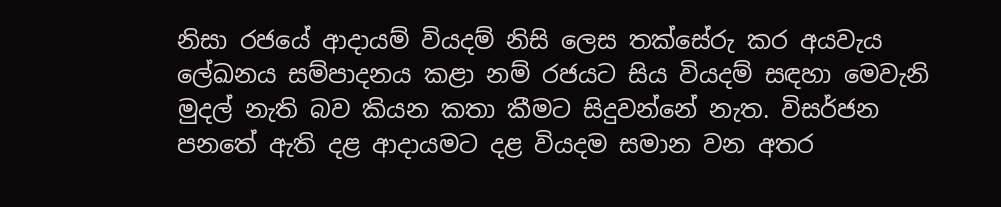නිසා රජයේ ආදායම් වියදම් නිසි ලෙස තක්සේරු කර අයවැය ලේඛනය සම්පාදනය කළා නම් රජයට සිය වියදම් සඳහා මෙවැනි මුදල් නැති බව කියන කතා කීමට සිදුවන්නේ නැත. විසර්ජන පනතේ ඇති දළ ආදායමට දළ වියදම සමාන වන අතර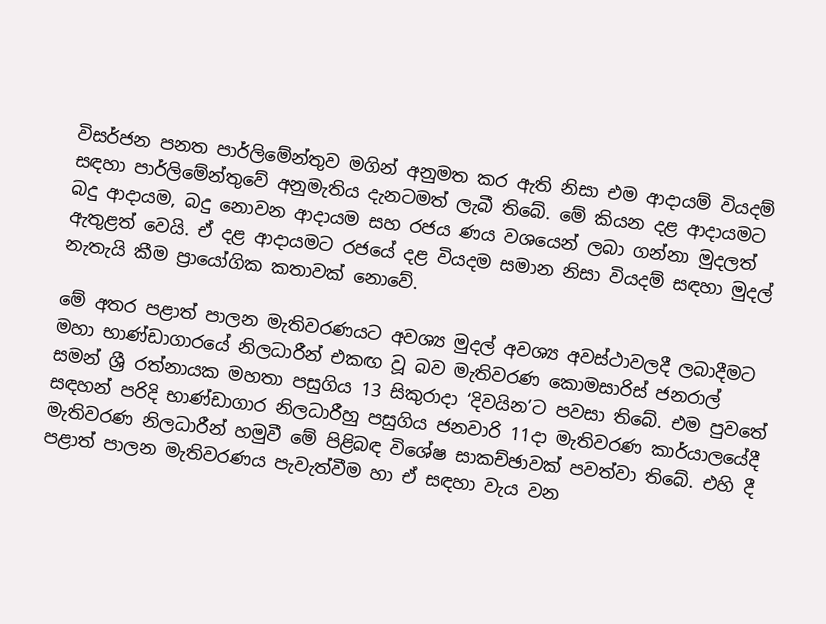විසර්ජන පනත පාර්ලිමේන්තුව මගින් අනුමත කර ඇති නිසා එම ආදායම් වියදම් සඳහා පාර්ලිමේන්තුවේ අනුමැතිය දැනටමත් ලැබී තිබේ. මේ කියන දළ ආදායමට බදු ආදායම, බදු නොවන ආදායම සහ රජය ණය වශයෙන් ලබා ගන්නා මුදලත් ඇතුළත් වෙයි. ඒ දළ ආදායමට රජයේ දළ වියදම සමාන නිසා වියදම් සඳහා මුදල් නැතැයි කීම ප්‍රායෝගික කතාවක් නොවේ.

මේ අතර පළාත් පාලන මැතිවරණයට අවශ්‍ය මුදල් අවශ්‍ය අවස්ථාවලදී ලබාදීමට මහා භාණ්ඩාගාරයේ නිලධාරීන් එකඟ වූ බව මැතිවරණ කොමසාරිස් ජනරාල් සමන් ශ්‍රී රත්නායක මහතා පසුගිය 13 සිකුරාදා ‘දිවයින’ට පවසා තිබේ. එම පුවතේ සඳහන් පරිදි භාණ්ඩාගාර නිලධාරීහු පසුගිය ජනවාරි 11දා මැතිවරණ කාර්යාලයේදී මැතිවරණ නිලධාරීන් හමුවී මේ පිළිබඳ විශේෂ සාකච්ඡාවක් පවත්වා තිබේ. එහි දී පළාත් පාලන මැතිවරණය පැවැත්වීම හා ඒ සඳහා වැය වන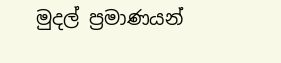මුදල් ප්‍රමාණයන්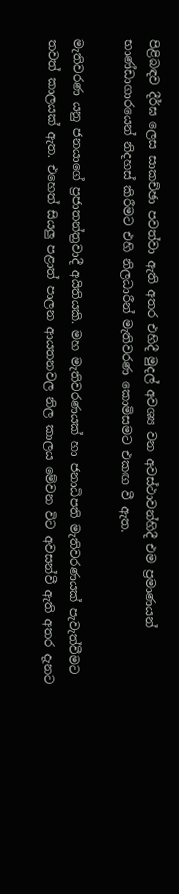පිළිබඳව දීර්ඝ ලෙස සාකච්ඡා පවත්වා ඇති අතර එහිදී මුදල් අවශ්‍ය වන අවස්ථාවන්හිදී එම ප්‍රමාණයන් භාණ්ඩාගාරයෙන් නිදහස් කිරීමට එහි නිලධාරීන් මැතිවරණ කොමිසමට එකඟ වී ඇත.

මැතිවරණ යනු ජනයාගේ ප්‍රජාතන්ත්‍රවාදී අයිතියකි. මහ මැතිවරණයක් හා ජනාධිපති මැතිවරණයක් පැවැත්වීමට තවත් කාලයක් ඇත. එහෙත් සියලු පළාත් පාලන ආයතනවල නිල කාලය මේවන විට අවසන්වී ඇති අතර දැනට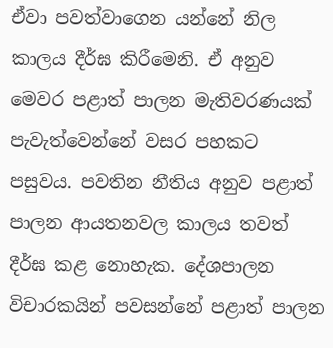ඒවා පවත්වාගෙන යන්නේ නිල කාලය දීර්ඝ කිරීමෙනි. ඒ අනුව මෙවර පළාත් පාලන මැතිවරණයක් පැවැත්වෙන්නේ වසර පහකට පසුවය. පවතින නීතිය අනුව පළාත් පාලන ආයතනවල කාලය තවත් දීර්ඝ කළ නොහැක. දේශපාලන විචාරකයින් පවසන්නේ පළාත් පාලන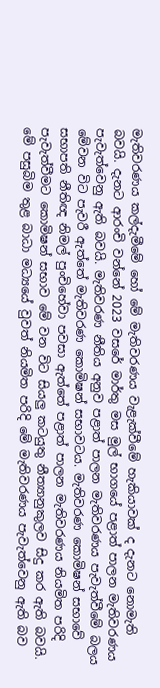මැතිවරණය කල්දැමීමේ හෝ මේ මැතිවරණය වැළැක්වීමේ හැකියාවක් ද දැනට නොමැති බවයි. දැනට ආරංචි වන්නේ 2023 වසරේ මාර්තු මස මුල් භාගයේ පළාත් පාලන මැතිවරණය පැවැත්වෙනු ඇති බවයි. මැතිවරණ නීතිය අනුව පළාත් පාලන මැතිවරණය පැවැත්වීමේ බලය මේවන විට පැවරී ඇත්තේ මැතිවරණ කොමිෂන් සභාවටය. මැතිවරණ කොමිෂන් සභාවේ සභාපති නීතිඥ නිමල් පුංචිහේවා පවසා ඇත්තේ පළාත් පාලන මැතිවරණය නියමිත පරිදි පැවැත්වීමට කොමිෂන් සභාව මේ වන විට සියලු කටයුතු නීත්‍යානුකුලව සිදු කර ඇති බවයි. මේ පසුබිම තුළ බාධා මධ්‍යයේ වුවත් නියමිත පරිදි මේ මැතිවරණය පැවැත්වෙනු ඇති බව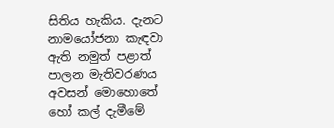සිතිය හැකිය. දැනට නාමයෝජනා කැඳවා ඇති නමුත් පළාත් පාලන මැතිවරණය අවසන් මොහොතේ හෝ කල් දැමීමේ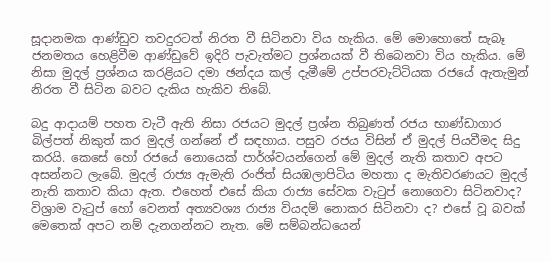සූදානමක ආණ්ඩුව තවදුරටත් නිරත වී සිටිනවා විය හැකිය. මේ මොහොතේ සැබෑ ජනමතය හෙළිවීම ආණ්ඩුවේ ඉදිරි පැවැත්මට ප්‍රශ්නයක් වී තිබෙනවා විය හැකිය. මේ නිසා මුදල් ප්‍රශ්නය කරළියට දමා ඡන්දය කල් දැමීමේ උප්පරවැට්ටියක රජයේ ඇතැමුන් නිරත වී සිටින බවට දැකිය හැකිව තිබේ.

බදු ආදායම් පහත වැටී ඇති නිසා රජයට මුදල් ප්‍රශ්න තිබුණත් රජය භාණ්ඩාගාර බිල්පත් නිකුත් කර මුදල් ගන්නේ ඒ සඳහාය. පසුව රජය විසින් ඒ මුදල් පියවීමද සිදු කරයි. කෙසේ හෝ රජයේ නොයෙක් පාර්ශ්වයන්ගෙන් මේ මුදල් නැති කතාව අපට අසන්නට ලැබේ. මුදල් රාජ්‍ය ඇමැති රංජිත් සියඹලාපිටිය මහතා ද මැතිවරණයට මුදල් නැති කතාව කියා ඇත. එහෙත් එසේ කියා රාජ්‍ය සේවක වැටුප් නොගෙවා සිටිනවාද? විශ්‍රාම වැටුප් හෝ වෙනත් අත්‍යවශ්‍ය රාජ්‍ය වියදම් නොකර සිටිනවා ද? එසේ වූ බවක් මෙතෙක් අපට නම් දැනගන්නට නැත. මේ සම්බන්ධයෙන්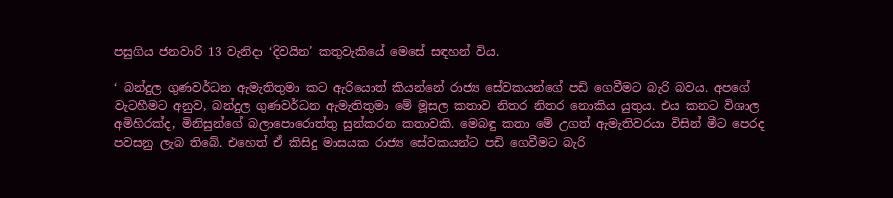පසුගිය ජනවාරි 13 වැනිදා ‘දිවයින’ කතුවැකියේ මෙසේ සඳහන් විය.

‘ බන්දුල ගුණවර්ධන ඇමැතිතුමා කට ඇරියොත් කියන්නේ රාජ්‍ය සේවකයන්ගේ පඩි ගෙවීමට බැරි බවය. අපගේ වැටහීමට අනුව, බන්දුල ගුණවර්ධන ඇමැතිතුමා මේ මූසල කතාව නිතර නිතර නොකිය යුතුය. එය කනට විශාල අමිහිරක්ද, මිනිසුන්ගේ බලාපොරොත්තු සුන්කරන කතාවකි. මෙබඳු කතා මේ උගත් ඇමැතිවරයා විසින් මීට පෙරද පවසනු ලැබ තිබේ. එහෙත් ඒ කිසිදු මාසයක රාජ්‍ය සේවකයන්ට පඩි ගෙවීමට බැරි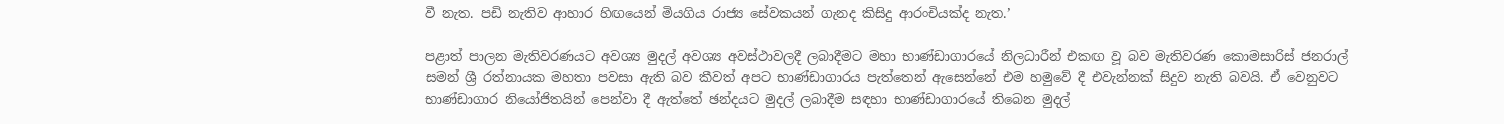වී නැත. පඩි නැතිව ආහාර හිඟයෙන් මියගිය රාජ්‍ය සේවකයන් ගැනද කිසිදු ආරංචියක්ද නැත.’

පළාත් පාලන මැතිවරණයට අවශ්‍ය මුදල් අවශ්‍ය අවස්ථාවලදී ලබාදීමට මහා භාණ්ඩාගාරයේ නිලධාරීන් එකඟ වූ බව මැතිවරණ කොමසාරිස් ජනරාල් සමන් ශ්‍රී රත්නායක මහතා පවසා ඇති බව කීවත් අපට භාණ්ඩාගාරය පැත්තෙන් ඇසෙන්නේ එම හමුවේ දී එවැන්නක් සිදුව නැති බවයි. ඒ වෙනුවට භාණ්ඩාගාර නියෝජිතයින් පෙන්වා දී ඇත්තේ ඡන්දයට මුදල් ලබාදීම සඳහා භාණ්ඩාගාරයේ තිබෙන මුදල්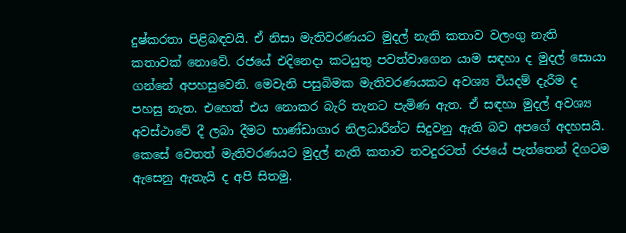දුෂ්කරතා පිළිබඳවයි. ඒ නිසා මැතිවරණයට මුදල් නැති කතාව වලංගු නැති කතාවක් නොවේ. රජයේ එදිනෙදා කටයුතු පවත්වාගෙන යාම සඳහා ද මුදල් සොයා ගන්නේ අපහසුවෙනි. මෙවැනි පසුබිමක මැතිවරණයකට අවශ්‍ය වියදම් දැරීම ද පහසු නැත. එහෙත් එය නොකර බැරි තැනට පැමිණ ඇත. ඒ සඳහා මුදල් අවශ්‍ය අවස්ථාවේ දී ලබා දීමට භාණ්ඩාගාර නිලධාරීන්ට සිදුවනු ඇති බව අපගේ අදහසයි. කෙසේ වෙතත් මැතිවරණයට මුදල් නැති කතාව තවදුරටත් රජයේ පැත්තෙන් දිගටම ඇසෙනු ඇතැයි ද අපි සිතමු.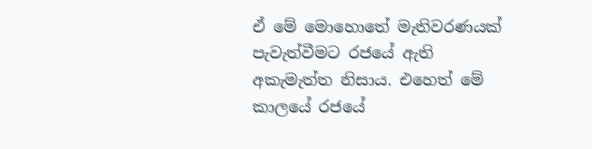ඒ මේ මොහොතේ මැතිවරණයක් පැවැත්වීමට රජයේ ඇති අකැමැත්ත නිසාය. එහෙත් මේ කාලයේ රජයේ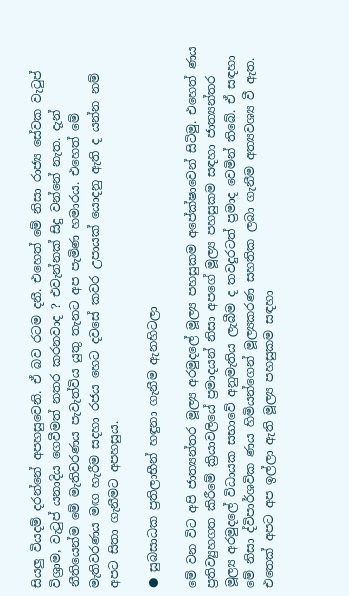සියලු වියදම් දරන්නේ අපහසුවෙනි. ඒ බව රටම දනී. එහෙත් මේ නිසා රාජ්‍ය සේවක වැටුප් විශ්‍රාම, වැටුප් යනාදිය ගෙවීමත් නතර කරනවාද ? එවැන්නක් සිදු වන්නේ නැත. දැන් නීතියෙන්ම මේ මැතිවරණය පැවැත්විය යුතු තැනට අප පැමිණ හමාරය. එහෙත් මේ මැතිවරණය මඟ හැරීම සදහා රජය හෙට දවසේ කවර උපායක් යොදනු ඇති ද යන්න නම් අපට සිතා ගැනීමට අපහසුය.

● සුබසාධක ප්‍රතිලාභීන් හඳුනා ගැනීම ඇනහිටලා

මේ වන විට අපි ජාත්‍යන්තර මූල්‍ය අරමුදලේ මූල්‍ය පහසුකම අපේක්ෂාවෙන් සිටිමු. එහෙත් ණය ප්‍රතිව්‍යුහගත කිරීමේ ක්‍රියාවලියේ ප්‍රමාදයන් නිසා අපගේ මූල්‍ය පහසුකම සඳහා ජාත්‍යන්තර මූල්‍ය අරමුදලේ විධායක සභාවේ අනුමැතිය ලැබීම ද තවදුරටත් ප්‍රමාද වෙමින් තිබේ. ඒ සඳහා මේ නිසා ද්විපාර්ශවික ණය හිමියන්ගෙන් මූල්‍යකරණ සහතික ලබා ගැනීම අත්‍යවශ්‍ය වී ඇත. එතෙක් අපට අප ඉල්ලා ඇති මූල්‍ය පහසුකම සඳහා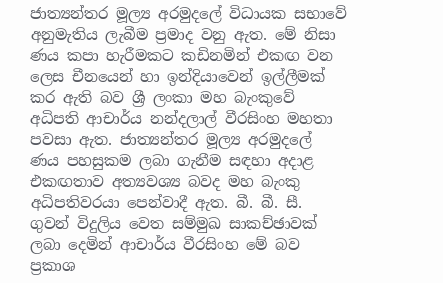ජාත්‍යන්තර මූල්‍ය අරමුදලේ විධායක සභාවේ අනුමැතිය ලැබීම ප්‍රමාද වනු ඇත. මේ නිසා ණය කපා හැරීමකට කඩිනමින් එකඟ වන ලෙස චීනයෙන් හා ඉන්දියාවෙන් ඉල්ලීමක් කර ඇති බව ශ්‍රී ලංකා මහ බැංකුවේ අධිපති ආචාර්ය නන්දලාල් වීරසිංහ මහතා පවසා ඇත. ජාත්‍යන්තර මූල්‍ය අරමුදලේ ණය පහසුකම ලබා ගැනීම සඳහා අදාළ එකඟතාව අත්‍යවශ්‍ය බවද මහ බැංකු අධිපතිවරයා පෙන්වාදී ඇත. බී. බී. සී. ගුවන් විදුලිය වෙත සම්මුඛ සාකච්ඡාවක් ලබා දෙමින් ආචාර්ය වීරසිංහ මේ බව ප්‍රකාශ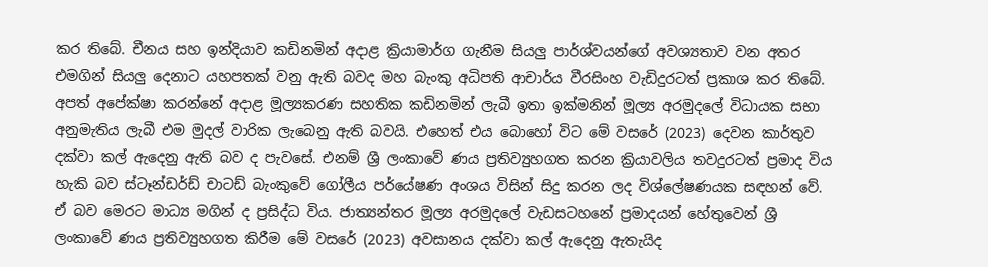කර තිබේ. චීනය සහ ඉන්දියාව කඩිනමින් අදාළ ක්‍රියාමාර්ග ගැනීම සියලු පාර්ශ්වයන්ගේ අවශ්‍යතාව වන අතර එමගින් සියලු දෙනාට යහපතක් වනු ඇති බවද මහ බැංකු අධිපති ආචාර්ය වීරසිංහ වැඩිදුරටත් ප්‍රකාශ කර තිබේ. අපත් අපේක්ෂා කරන්නේ අදාළ මූල්‍යකරණ සහතික කඩිනමින් ලැබී ඉතා ඉක්මනින් මූල්‍ය අරමුදලේ විධායක සභා අනුමැතිය ලැබී එම මුදල් වාරික ලැබෙනු ඇති බවයි. එහෙත් එය බොහෝ විට මේ වසරේ (2023) දෙවන කාර්තුව දක්වා කල් ඇදෙනු ඇති බව ද පැවසේ. එනම් ශ්‍රී ලංකාවේ ණය ප්‍රතිව්‍යුහගත කරන ක්‍රියාවලිය තවදුරටත් ප්‍රමාද විය හැකි බව ස්ටෑන්ඩර්ඩ් චාටඩ් බැංකුවේ ගෝලීය පර්යේෂණ අංශය විසින් සිදු කරන ලද විශ්ලේෂණයක සඳහන් වේ. ඒ බව මෙරට මාධ්‍ය මගින් ද ප්‍රසිද්ධ විය. ජාත්‍යන්තර මූල්‍ය අරමුදලේ වැඩසටහනේ ප්‍රමාදයන් හේතුවෙන් ශ්‍රී ලංකාවේ ණය ප්‍රතිව්‍යුහගත කිරීම මේ වසරේ (2023) අවසානය දක්වා කල් ඇදෙනු ඇතැයිද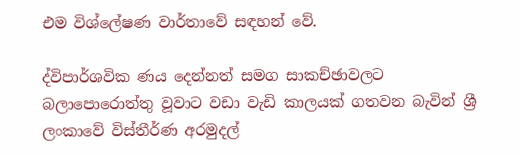එම විශ්ලේෂණ වාර්තාවේ සඳහන් වේ.

ද්විපාර්ශවික ණය දෙන්නත් සමග සාකච්ඡාවලට බලාපොරොත්තු වූවාට වඩා වැඩි කාලයක් ගතවන බැවින් ශ්‍රී ලංකාවේ විස්තීර්ණ අරමුදල්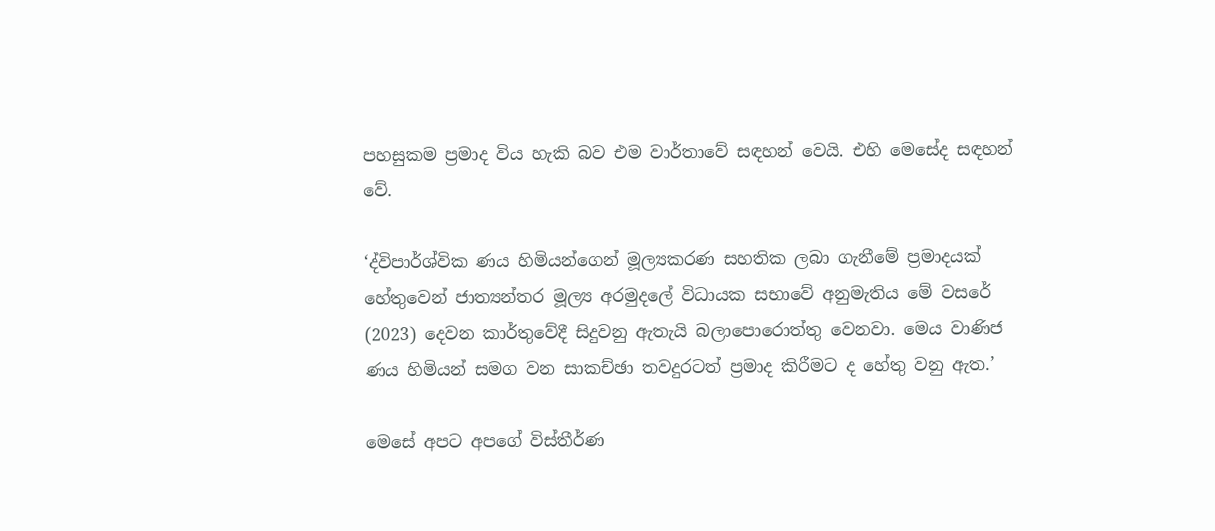පහසුකම ප්‍රමාද විය හැකි බව එම වාර්තාවේ සඳහන් වෙයි. එහි මෙසේද සඳහන් වේ.

‘ද්විපාර්ශ්වික ණය හිමියන්ගෙන් මූල්‍යකරණ සහතික ලබා ගැනීමේ ප්‍රමාදයක් හේතුවෙන් ජාත්‍යන්තර මූල්‍ය අරමුදලේ විධායක සභාවේ අනුමැතිය මේ වසරේ (2023) දෙවන කාර්තුවේදී සිදුවනු ඇතැයි බලාපොරොත්තු වෙනවා. මෙය වාණිජ ණය හිමියන් සමග වන සාකච්ඡා තවදුරටත් ප්‍රමාද කිරීමට ද හේතු වනු ඇත.’

මෙසේ අපට අපගේ විස්තීර්ණ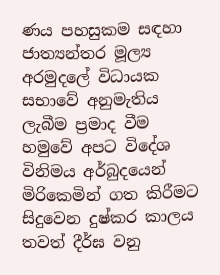ණය පහසුකම සඳහා ජාත්‍යන්තර මූල්‍ය අරමුදලේ විධායක සභාවේ අනුමැතිය ලැබීම ප්‍රමාද වීම හමුවේ අපට විදේශ විනිමය අර්බුදයෙන් මිරිකෙමින් ගත කිරීමට සිදුවෙන දුෂ්කර කාලය තවත් දීර්ඝ වනු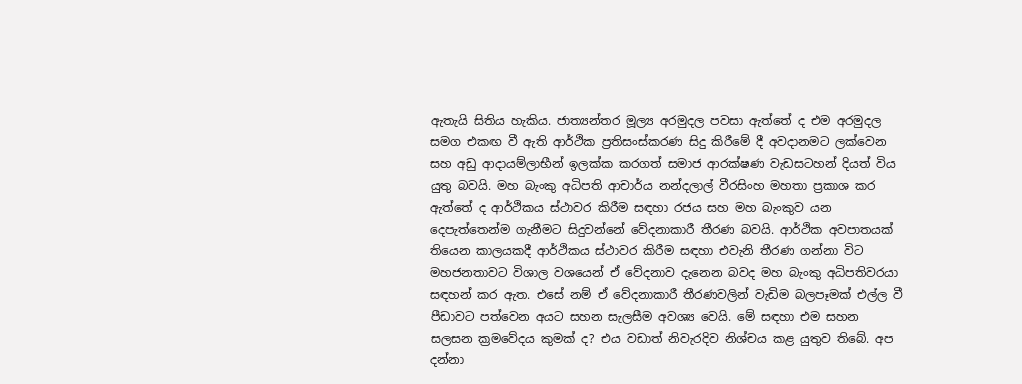ඇතැයි සිතිය හැකිය. ජාත්‍යන්තර මූල්‍ය අරමුදල පවසා ඇත්තේ ද එම අරමුදල සමග එකඟ වී ඇති ආර්ථික ප්‍රතිසංස්කරණ සිදු කිරීමේ දී අවදානමට ලක්වෙන සහ අඩු ආදායම්ලාභීන් ඉලක්ක කරගත් සමාජ ආරක්ෂණ වැඩසටහන් දියත් විය යුතු බවයි. මහ බැංකු අධිපති ආචාර්ය නන්දලාල් වීරසිංහ මහතා ප්‍රකාශ කර ඇත්තේ ද ආර්ථිකය ස්ථාවර කිරීම සඳහා රජය සහ මහ බැංකුව යන දෙපැත්තෙන්ම ගැනීමට සිදුවන්නේ වේදනාකාරී තීරණ බවයි. ආර්ථික අවපාතයක් තියෙන කාලයකදී ආර්ථිකය ස්ථාවර කිරීම සඳහා එවැනි තීරණ ගන්නා විට මහජනතාවට විශාල වශයෙන් ඒ වේදනාව දැනෙන බවද මහ බැංකු අධිපතිවරයා සඳහන් කර ඇත. එසේ නම් ඒ වේදනාකාරී තීරණවලින් වැඩිම බලපෑමක් එල්ල වී පීඩාවට පත්වෙන අයට සහන සැලසීම අවශ්‍ය වෙයි. මේ සඳහා එම සහන සලසන ක්‍රමවේදය කුමක් ද? එය වඩාත් නිවැරදිව නිශ්චය කළ යුතුව තිබේ. අප දන්නා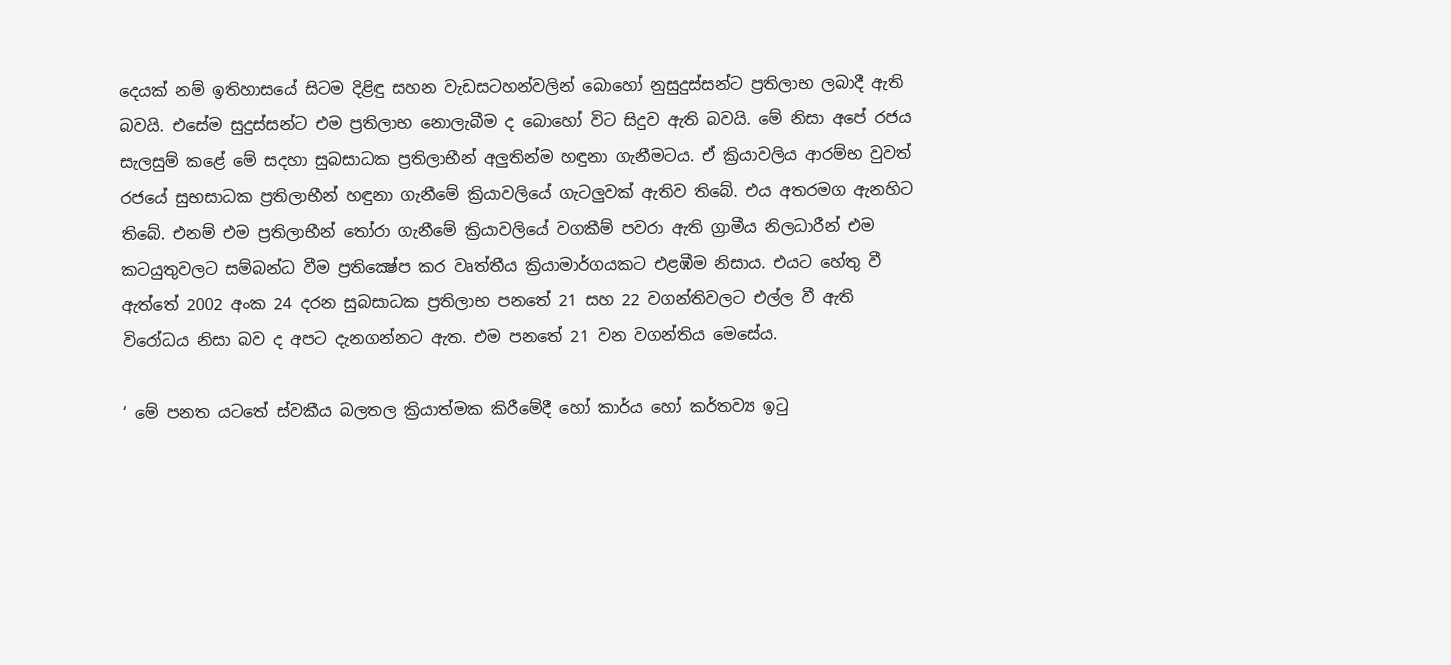දෙයක් නම් ඉතිහාසයේ සිටම දිළිඳු සහන වැඩසටහන්වලින් බොහෝ නුසුදුස්සන්ට ප්‍රතිලාභ ලබාදී ඇති බවයි. එසේම සුදුස්සන්ට එම ප්‍රතිලාභ නොලැබීම ද බොහෝ විට සිදුව ඇති බවයි. මේ නිසා අපේ රජය සැලසුම් කළේ මේ සදහා සුබසාධක ප්‍රතිලාභීන් අලුතින්ම හඳුනා ගැනීමටය. ඒ ක්‍රියාවලිය ආරම්භ වුවත් රජයේ සුභසාධක ප්‍රතිලාභීන් හඳුනා ගැනීමේ ක්‍රියාවලියේ ගැටලුවක් ඇතිව තිබේ. එය අතරමග ඇනහිට තිබේ. එනම් එම ප්‍රතිලාභීන් තෝරා ගැනීමේ ක්‍රියාවලියේ වගකීම් පවරා ඇති ග්‍රාමීය නිලධාරීන් එම කටයුතුවලට සම්බන්ධ වීම ප්‍රතික්‍ෂේප කර වෘත්තීය ක්‍රියාමාර්ගයකට එළඹීම නිසාය. එයට හේතු වී ඇත්තේ 2002 අංක 24 දරන සුබසාධක ප්‍රතිලාභ පනතේ 21 සහ 22 වගන්තිවලට එල්ල වී ඇති විරෝධය නිසා බව ද අපට දැනගන්නට ඇත. එම පනතේ 21 වන වගන්තිය මෙසේය.

‘ මේ පනත යටතේ ස්වකීය බලතල ක්‍රියාත්මක කිරීමේදී හෝ කාර්ය හෝ කර්තව්‍ය ඉටු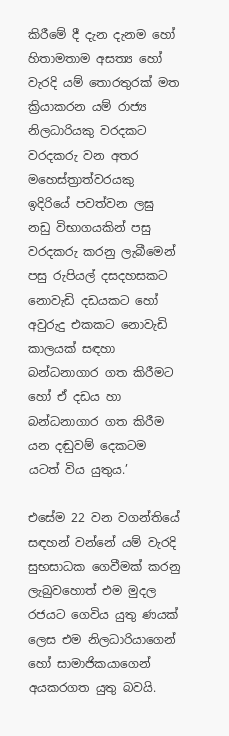කිරීමේ දී දැන දැනම හෝ හිතාමතාම අසත්‍ය හෝ වැරදි යම් තොරතුරක් මත ක්‍රියාකරන යම් රාජ්‍ය නිලධාරියකු වරදකට වරදකරු වන අතර මහෙස්ත්‍රාත්වරයකු ඉදිරියේ පවත්වන ලඝු නඩු විභාගයකින් පසු වරදකරු කරනු ලැබීමෙන් පසු රුපියල් දසදහසකට නොවැඩි දඩයකට හෝ අවුරුදු එකකට නොවැඩි කාලයක් සඳහා බන්ධනාගාර ගත කිරීමට හෝ ඒ දඩය හා බන්ධනාගාර ගත කිරීම යන දඬුවම් දෙකටම යටත් විය යුතුය.’

එසේම 22 වන වගන්තියේ සඳහන් වන්නේ යම් වැරදි සුභසාධක ගෙවීමක් කරනු ලැබුවහොත් එම මුදල රජයට ගෙවිය යුතු ණයක් ලෙස එම නිලධාරියාගෙන් හෝ සාමාජිකයාගෙන් අයකරගත යුතු බවයි.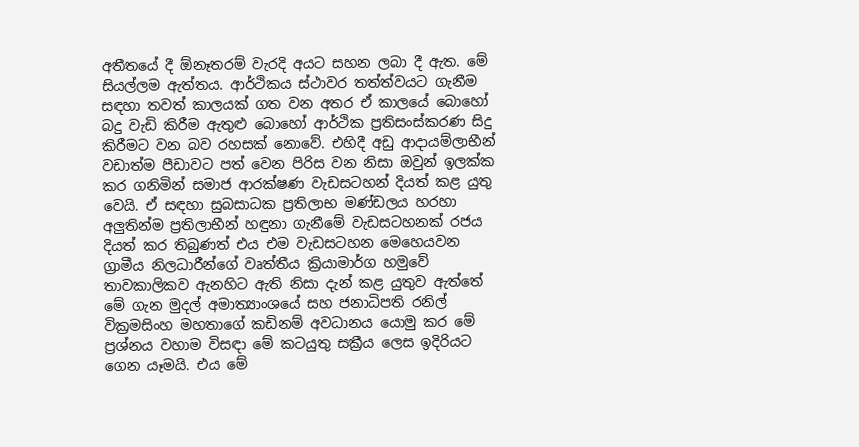අතීතයේ දී ඕනෑතරම් වැරදි අයට සහන ලබා දී ඇත. මේ සියල්ලම ඇත්තය. ආර්ථිකය ස්ථාවර තත්ත්වයට ගැනීම සඳහා තවත් කාලයක් ගත වන අතර ඒ කාලයේ බොහෝ බදු වැඩි කිරීම ඇතුළු බොහෝ ආර්ථික ප්‍රතිසංස්කරණ සිදු කිරීමට වන බව රහසක් නොවේ. එහිදී අඩු ආදායම්ලාභීන් වඩාත්ම පීඩාවට පත් වෙන පිරිස වන නිසා ඔවුන් ඉලක්ක කර ගනිමින් සමාජ ආරක්ෂණ වැඩසටහන් දියත් කළ යුතු වෙයි. ඒ සඳහා සුබසාධක ප්‍රතිලාභ මණ්ඩලය හරහා අලුතින්ම ප්‍රතිලාභීන් හඳුනා ගැනීමේ වැඩසටහනක් රජය දියත් කර තිබුණත් එය එම වැඩසටහන මෙහෙයවන ග්‍රාමීය නිලධාරීන්ගේ වෘත්තීය ක්‍රියාමාර්ග හමුවේ තාවකාලිකව ඇනහිට ඇති නිසා දැන් කළ යුතුව ඇත්තේ මේ ගැන මුදල් අමාත්‍යාංශයේ සහ ජනාධිපති රනිල් වික්‍රමසිංහ මහතාගේ කඩිනම් අවධානය යොමු කර මේ ප්‍රශ්නය වහාම විසඳා මේ කටයුතු සක්‍රීය ලෙස ඉදිරියට ගෙන යෑමයි. එය මේ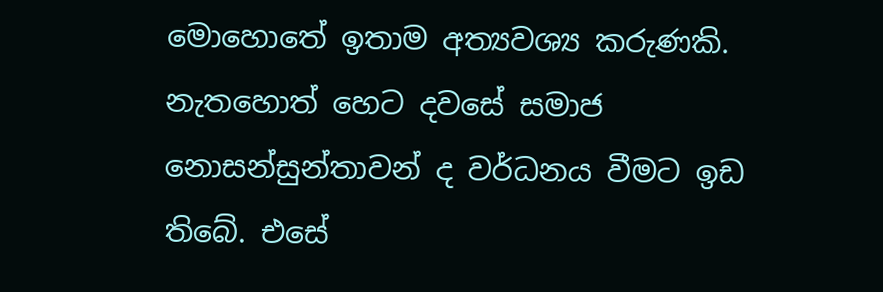මොහොතේ ඉතාම අත්‍යවශ්‍ය කරුණකි. නැතහොත් හෙට දවසේ සමාජ නොසන්සුන්තාවන් ද වර්ධනය වීමට ඉඩ තිබේ. එසේ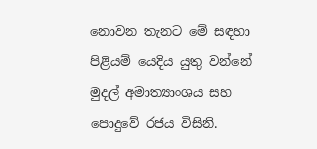නොවන තැනට මේ සඳහා පිළියම් යෙදිය යුතු වන්නේ මුදල් අමාත්‍යාංශය සහ පොදුවේ රජය විසිනි.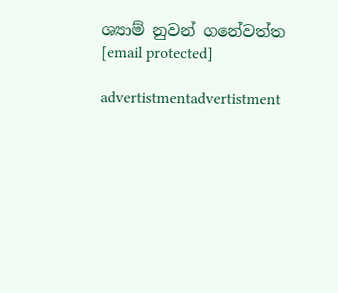ශ්‍යාම් නුවන් ගනේවත්ත
[email protected]

advertistmentadvertistment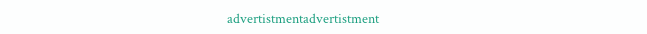advertistmentadvertistment